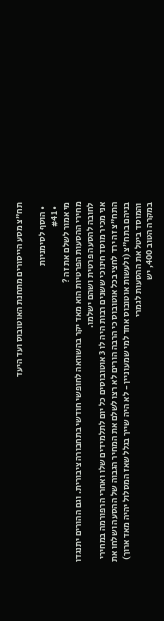תח"צ מסע הייסורים מתחנת האוטובוס ועד היעד

  • הוסף לסימניות
  • #41
מי אמור לשלם את זה ?
מחירי ההסעות הפרטיות הוא מאד יקר בהשוואה לחופשי חודשי בתחבורה ציבורית. וגם ההורים יתנגדו לחובה להסעה פרטית ושהם ישלמו.
אני מכיר מוסד חינוכי ששנים רבות היה לו 3 אוטובוסים כל יום לתלמידים שלו ואחרי הרפורמה במחירי התח"צ זה ירד לחצי בכל אוטובוס כי הרבה הורים לא רצו לשלם את המחיר הגבוה של ההסעה ושלחו את בניהם בתח"צ (ולעשות אוטובוס אחד למי שמעוניין - לא היה שייך בגלל שאז המסלול יהיה מאד ארוך)
והמוסד ביטל את ההסעות לגמרי
במקרה הטוב 400, יש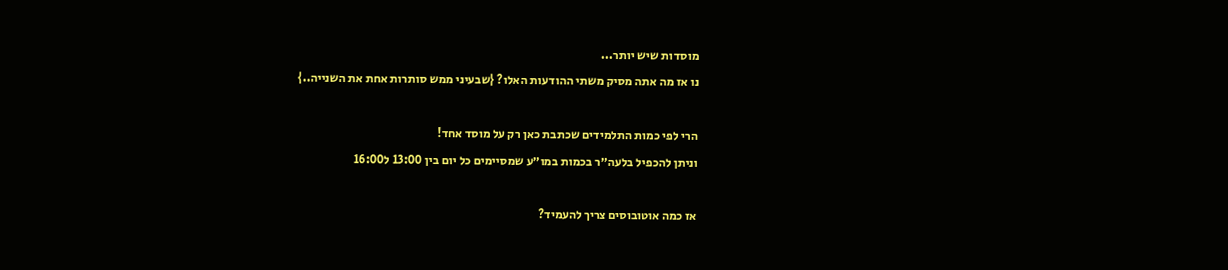מוסדות שיש יותר...
נו אז מה אתה מסיק משתי ההודעות האלו? {שבעיני ממש סותרות אחת את השנייה..}

הרי לפי כמות התלמידים שכתבת כאן רק על מוסד אחד!
וניתן להכפיל בלעה״ר בכמות במו״ע שמסיימים כל יום בין 13:00 ל16:00

אז כמה אוטובוסים צריך להעמיד?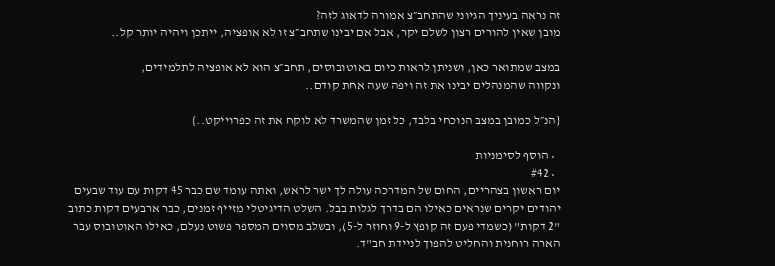זה נראה בעיניך הגיוני שהתחב״צ אמורה לדאוג לזה?
מובן שאין להורים רצון לשלם יקר, אבל אם יבינו שתחב״צ זו לא אופציה, ייתכן ויהיה יותר קל..

במצב שמתואר כאן, ושניתן לראות כיום באוטובוסים, תחב״צ הוא לא אופציה לתלמידים,
ונקווה שהמנהלים יבינו את זה ויפה שעה אחת קודם..

{הנ״ל כמובן במצב הנוכחי בלבד, כל זמן שהמשרד לא לוקח את זה כפרוייקט..}

  • הוסף לסימניות
  • #42
יום ראשון בצהריים, החום של המדרכה עולה לך ישר לראש, ואתה עומד שם כבר 45 דקות עם עוד שבעים יהודים יקרים שנראים כאילו הם בדרך לגלות בבל. השלט הדיגיטלי מזייף זמנים, כבר ארבעים דקות כתוב "2 דקות" (כשמדי פעם זה קופץ ל-9 וחוזר ל-5), ובשלב מסוים המספר פשוט נעלם, כאילו האוטובוס עבר הארה רוחנית והחליט להפוך לניידת חב"ד.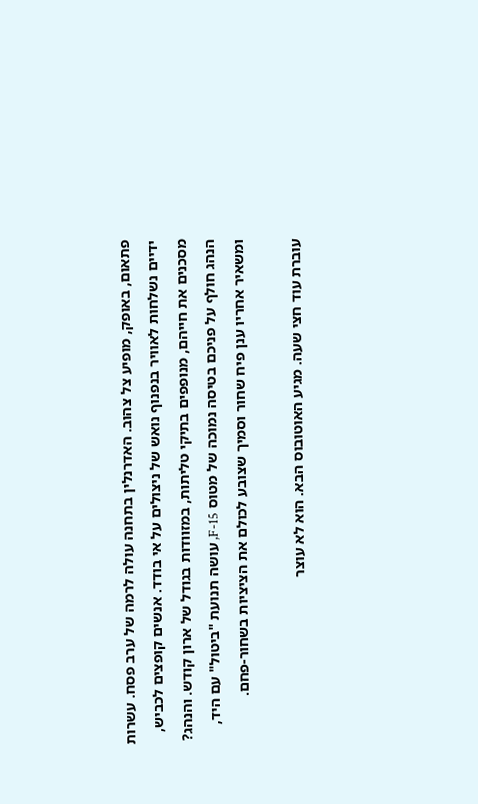פתאום, באופק, מופיע צל צהוב. האדרנלין בתחנה עולה לרמה של ערב פסח. עשרות ידיים נשלחות לאוויר בנפנוף נואש של ניצולים על אי בודד. אנשים קופצים לכביש, מסכנים את חייהם, מנופפים בתיקי טליתות, במזוודות בגודל של ארון קודש. והנהג? הנהג חולף על פניכם בטיסה נמוכה של מטוס F-15, עושה תנועת "ביטול" עם היד, ומשאיר אחריו ענן פיח שחור וסמיך שצובע לכולם את הציציות בשחור-פחם.

עוברת עוד חצי שעה. מגיע האוטובוס הבא. הוא לא עוצר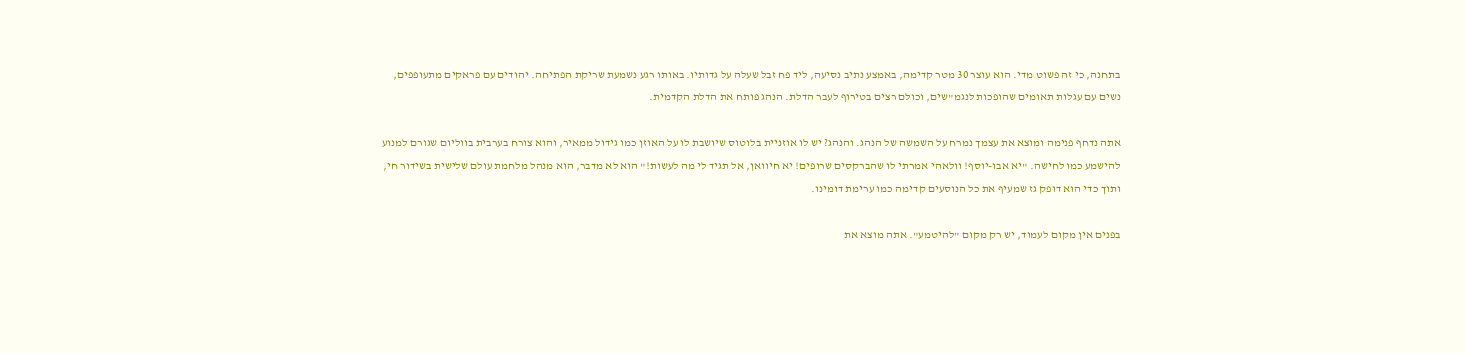בתחנה, כי זה פשוט מדי. הוא עוצר 30 מטר קדימה, באמצע נתיב נסיעה, ליד פח זבל שעלה על גדותיו. באותו רגע נשמעת שריקת הפתיחה. יהודים עם פראקים מתעופפים, נשים עם עגלות תאומים שהופכות לנגמ"שים, וכולם רצים בטירוף לעבר הדלת. הנהג פותח את הדלת הקדמית.

אתה נדחף פנימה ומוצא את עצמך נמרח על השמשה של הנהג. והנהג? יש לו אוזניית בלוטוס שיושבת לו על האוזן כמו גידול ממאיר, והוא צורח בערבית בווליום שגורם למנוע להישמע כמו לחישה. "יא אבו-יוסף! וולאהי אמרתי לו שהברקסים שרופים! יא חיוואן, אל תגיד לי מה לעשות!" הוא לא מדבר, הוא מנהל מלחמת עולם שלישית בשידור חי, ותוך כדי הוא דופק גז שמעיף את כל הנוסעים קדימה כמו ערימת דומינו.

בפנים אין מקום לעמוד, יש רק מקום "להיטמע". אתה מוצא את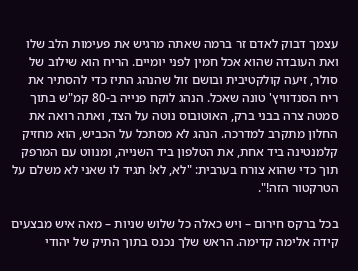עצמך דבוק לאדם זר ברמה שאתה מרגיש את פעימות הלב שלו ואת העובדה שהוא אכל חמין לפני יומיים. הריח הוא שילוב של סולר, זיעה קולקטיבית ובושם זול שהנהג התיז כדי להסתיר את ריח הסנדוויץ' טונה שאכל. הנהג לוקח פנייה ב-80 קמ"ש בתוך סמטה צרה בבני ברק, האוטובוס נוטה על הצד, ואתה רואה את החלון מתקרב למדרכה. הנהג לא מסתכל על הכביש, הוא מחזיק קלמנטינה ביד אחת, את הטלפון ביד השנייה, ומנווט עם המרפק תוך כדי שהוא צורח בערבית: "לא, לא! תגיד לו שאני לא משלם על הטרקטור הזה!".

בכל ברקס חירום – ויש כאלה כל שלוש שניות – מאה איש מבצעים קידה אלימה קדימה. הראש שלך נכנס בתוך התיק של יהודי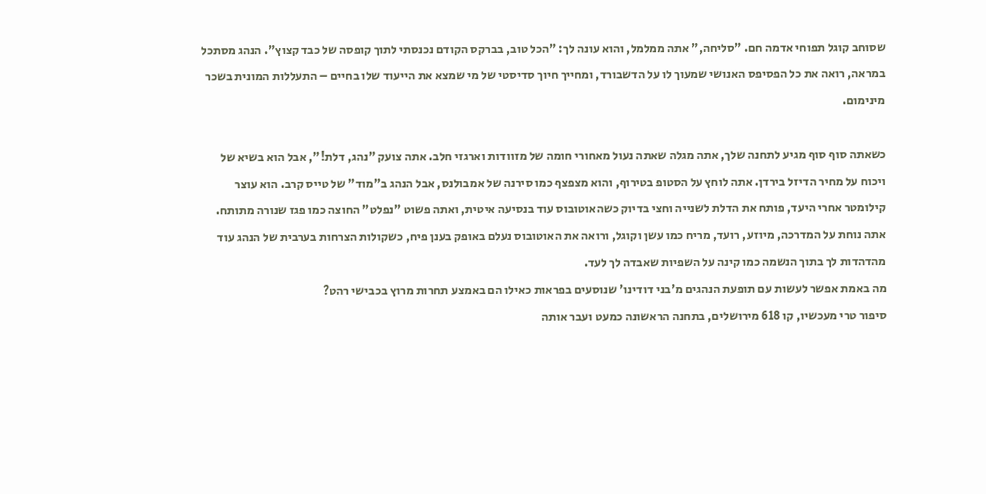שסוחב קוגל תפוחי אדמה חם. "סליחה," אתה ממלמל, והוא עונה לך: "הכל טוב, בברקס הקודם נכנסתי לתוך קופסה של כבד קצוץ". הנהג מסתכל במראה, רואה את כל הפסיפס האנושי שמעוך לו על הדשבורד, ומחייך חיוך סדיסטי של מי שמצא את הייעוד שלו בחיים – התעללות המונית בשכר מינימום.

כשאתה סוף סוף מגיע לתחנה שלך, אתה מגלה שאתה נעול מאחורי חומה של מזוודות וארגזי חלב. אתה צועק "נהג, דלת!", אבל הוא בשיא של ויכוח על מחיר הדיזל בירדן. אתה לוחץ על הסטופ בטירוף, והוא מצפצף כמו סירנה של אמבולנס, אבל הנהג ב"מוד" של טייס קרב. הוא עוצר קילומטר אחרי היעד, פותח את הדלת לשנייה וחצי בדיוק כשהאוטובוס עוד בנסיעה איטית, ואתה פשוט "נפלט" החוצה כמו פגז שנורה מתותח. אתה נוחת על המדרכה, מיוזע, רועד, מריח כמו עשן וקוגל, ורואה את האוטובוס נעלם באופק בענן פיח, כשקולות הצרחות בערבית של הנהג עוד מהדהדות לך בתוך הנשמה כמו קינה על השפיות שאבדה לך לעד.
מה באמת אפשר לעשות עם תופעת הנהגים מ'בני דודינו' שנוסעים בפראות כאילו הם באמצע תחרות מרוץ בכבישי רהט?
סיפור טרי מעכשיו, קו 618 מירושלים, בתחנה הראשונה כמעט ועבר אותה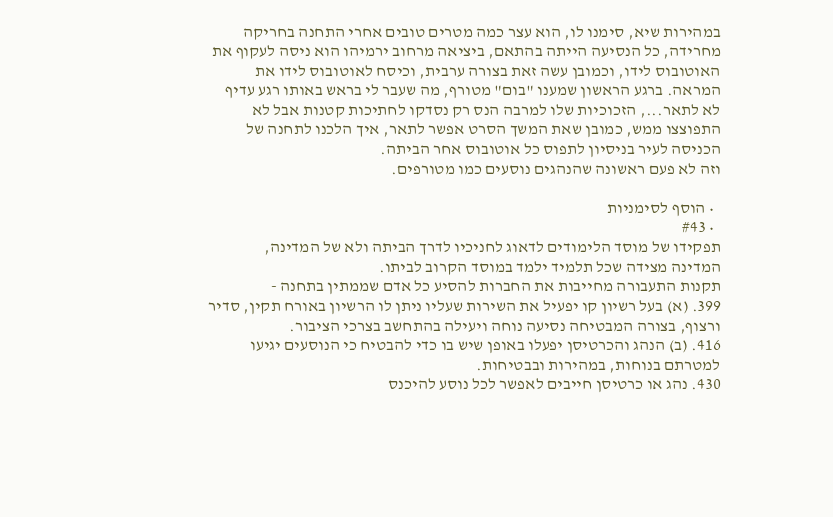במהירות שיא, סימנו לו, הוא עצר כמה מטרים טובים אחרי התחנה בחריקה מחרידה, כל הנסיעה הייתה בהתאם, ביציאה מרחוב ירמיהו הוא ניסה לעקוף את האוטובוס לידו, וכמובן עשה זאת בצורה ערבית, וכיסח לאוטובוס לידו את המראה. ברגע הראשון שמענו "בום" מטורף, מה שעבר לי בראש באותו רגע עדיף לא לתאר..., הזכוכיות שלו למרבה הנס רק נסדקו לחתיכות קטנות אבל לא התפוצצו ממש, כמובן שאת המשך הסרט אפשר לתאר, איך הלכנו לתחנה של הכניסה לעיר בניסיון לתפוס כל אוטובוס אחר הביתה.
וזה לא פעם ראשונה שהנהגים נוסעים כמו מטורפים.

  • הוסף לסימניות
  • #43
תפקידו של מוסד הלימודים לדאוג לחניכיו לדרך הביתה ולא של המדינה,
המדינה מצידה שכל תלמיד ילמד במוסד הקרוב לביתו.
תקנות התעבורה מחייבות את החברות להסיע כל אדם שממתין בתחנה -
399. (א) בעל רשיון קו יפעיל את השירות שעליו ניתן לו הרשיון באורח תקין, סדיר ורצוף, בצורה המבטיחה נסיעה נוחה ויעילה בהתחשב בצרכי הציבור.
416. (ב) הנהג והכרטיסן יפעלו באופן שיש בו כדי להבטיח כי הנוסעים יגיעו למטרתם בנוחות, במהירות ובבטיחות.
430. נהג או כרטיסן חייבים לאפשר לכל נוסע להיכנס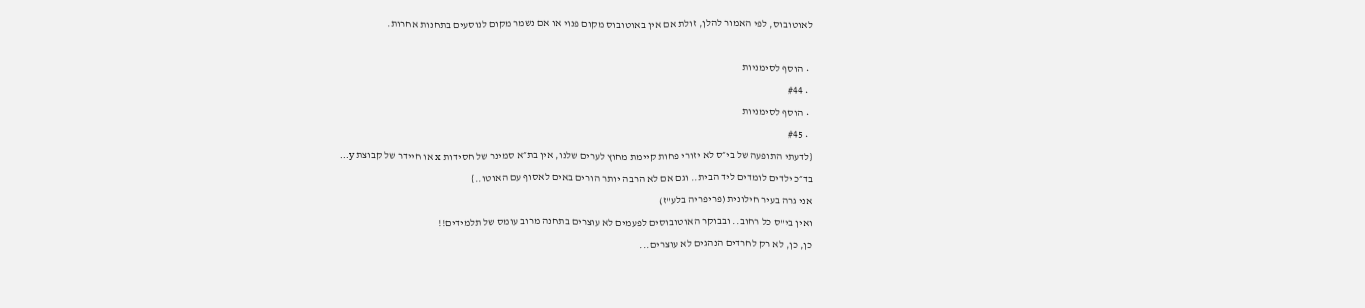לאוטובוס, לפי האמור להלן, זולת אם אין באוטובוס מקום פנוי או אם נשמר מקום לנוסעים בתחנות אחרות.

  • הוסף לסימניות
  • #44
  • הוסף לסימניות
  • #45
{לדעתי התופעה של בי״ס לא יזורי פחות קיימת מחוץ לערים שלנו, אין בת״א סמינר של חסידות x או חיידר של קבוצת y...
בד״כ ילדים לומדים ליד הבית.. וגם אם לא הרבה יותר הורים באים לאסוף עם האוטו..}
אני גרה בעיר חילונית (פריפריה בלע"ז)
ואין בי"ס כל רחוב.. ובבוקר האוטובוסים לפעמים לא עוצרים בתחנה מרוב עומס של תלמידים!!
כן, כן, לא רק לחרדים הנהגים לא עוצרים...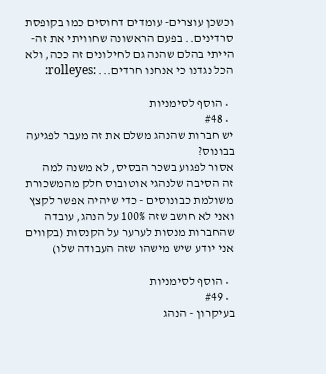וכשכן עוצרים- עומדים דחוסים כמו בקופסת סרדינים.. בפעם הראשונה שחוויתי את זה- הייתי בהלם שהנה גם לחילונים זה ככה, ולא הכל נגדנו כי אנחנו חרדים... :rolleyes:

  • הוסף לסימניות
  • #48
יש חברות שהנהג משלם את זה מעבר לפגיעה בבונוס?
אסור לפגוע בשכר הבסיס, לא משנה למה
זה הסיבה שלנהגי אוטובוס חלק מהמשכורת משולמת כבונוסים - כדי שיהיה אפשר לקצץ
ואני לא חושב שזה 100% על הנהג, עובדה שהחברות מנסות לערער על הקנסות (בקווים אני יודע שיש מישהו שזה העבודה שלו)

  • הוסף לסימניות
  • #49
בעיקרון - הנהג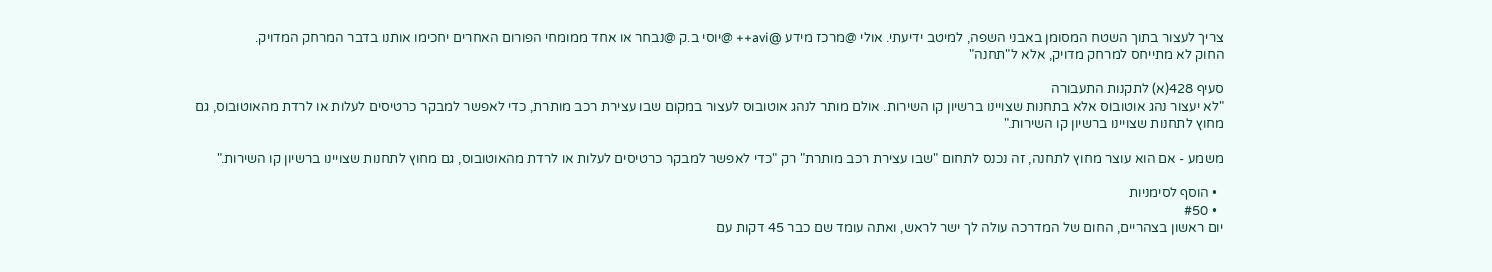צריך לעצור בתוך השטח המסומן באבני השפה, למיטב ידיעתי. אולי @מרכז מידע @avi++ @יוסי ב.ק @נבחר או אחד ממומחי הפורום האחרים יחכימו אותנו בדבר המרחק המדויק.
החוק לא מתייחס למרחק מדויק, אלא ל"תחנה"

סעיף 428(א) לתקנות התעבורה
"לא יעצור נהג אוטובוס אלא בתחנות שצויינו ברשיון קו השירות. אולם מותר לנהג אוטובוס לעצור במקום שבו עצירת רכב מותרת, כדי לאפשר למבקר כרטיסים לעלות או לרדת מהאוטובוס, גם מחוץ לתחנות שצויינו ברשיון קו השירות."

משמע - אם הוא עוצר מחוץ לתחנה, זה נכנס לתחום "שבו עצירת רכב מותרת" רק "כדי לאפשר למבקר כרטיסים לעלות או לרדת מהאוטובוס, גם מחוץ לתחנות שצויינו ברשיון קו השירות."

  • הוסף לסימניות
  • #50
יום ראשון בצהריים, החום של המדרכה עולה לך ישר לראש, ואתה עומד שם כבר 45 דקות עם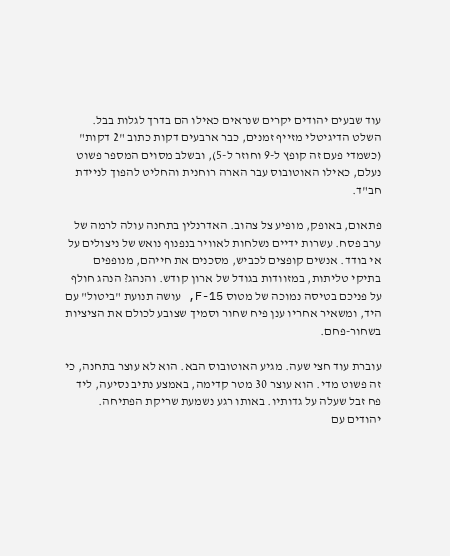עוד שבעים יהודים יקרים שנראים כאילו הם בדרך לגלות בבל. השלט הדיגיטלי מזייף זמנים, כבר ארבעים דקות כתוב "2 דקות" (כשמדי פעם זה קופץ ל-9 וחוזר ל-5), ובשלב מסוים המספר פשוט נעלם, כאילו האוטובוס עבר הארה רוחנית והחליט להפוך לניידת חב"ד.

פתאום, באופק, מופיע צל צהוב. האדרנלין בתחנה עולה לרמה של ערב פסח. עשרות ידיים נשלחות לאוויר בנפנוף נואש של ניצולים על אי בודד. אנשים קופצים לכביש, מסכנים את חייהם, מנופפים בתיקי טליתות, במזוודות בגודל של ארון קודש. והנהג? הנהג חולף על פניכם בטיסה נמוכה של מטוס F-15, עושה תנועת "ביטול" עם היד, ומשאיר אחריו ענן פיח שחור וסמיך שצובע לכולם את הציציות בשחור-פחם.

עוברת עוד חצי שעה. מגיע האוטובוס הבא. הוא לא עוצר בתחנה, כי זה פשוט מדי. הוא עוצר 30 מטר קדימה, באמצע נתיב נסיעה, ליד פח זבל שעלה על גדותיו. באותו רגע נשמעת שריקת הפתיחה. יהודים עם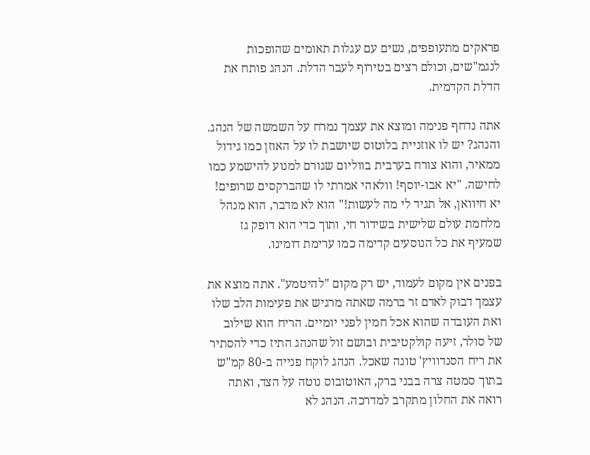פראקים מתעופפים, נשים עם עגלות תאומים שהופכות לנגמ"שים, וכולם רצים בטירוף לעבר הדלת. הנהג פותח את הדלת הקדמית.

אתה נדחף פנימה ומוצא את עצמך נמרח על השמשה של הנהג. והנהג? יש לו אוזניית בלוטוס שיושבת לו על האוזן כמו גידול ממאיר, והוא צורח בערבית בווליום שגורם למנוע להישמע כמו לחישה. "יא אבו-יוסף! וולאהי אמרתי לו שהברקסים שרופים! יא חיוואן, אל תגיד לי מה לעשות!" הוא לא מדבר, הוא מנהל מלחמת עולם שלישית בשידור חי, ותוך כדי הוא דופק גז שמעיף את כל הנוסעים קדימה כמו ערימת דומינו.

בפנים אין מקום לעמוד, יש רק מקום "להיטמע". אתה מוצא את עצמך דבוק לאדם זר ברמה שאתה מרגיש את פעימות הלב שלו ואת העובדה שהוא אכל חמין לפני יומיים. הריח הוא שילוב של סולר, זיעה קולקטיבית ובושם זול שהנהג התיז כדי להסתיר את ריח הסנדוויץ' טונה שאכל. הנהג לוקח פנייה ב-80 קמ"ש בתוך סמטה צרה בבני ברק, האוטובוס נוטה על הצד, ואתה רואה את החלון מתקרב למדרכה. הנהג לא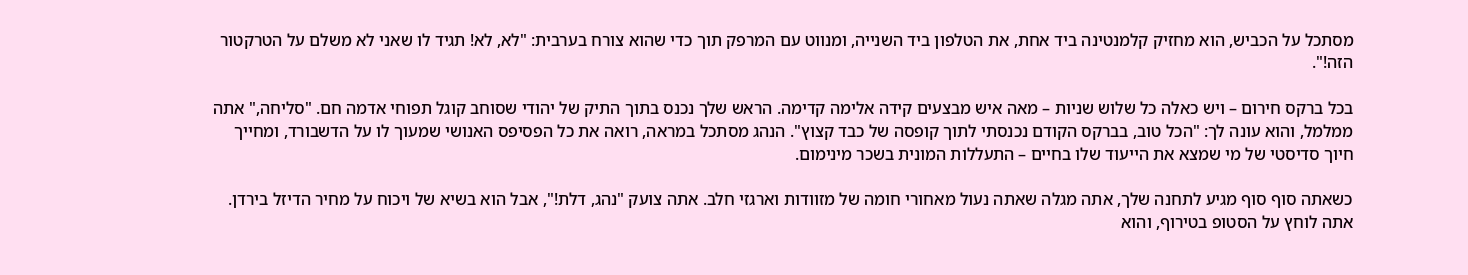מסתכל על הכביש, הוא מחזיק קלמנטינה ביד אחת, את הטלפון ביד השנייה, ומנווט עם המרפק תוך כדי שהוא צורח בערבית: "לא, לא! תגיד לו שאני לא משלם על הטרקטור הזה!".

בכל ברקס חירום – ויש כאלה כל שלוש שניות – מאה איש מבצעים קידה אלימה קדימה. הראש שלך נכנס בתוך התיק של יהודי שסוחב קוגל תפוחי אדמה חם. "סליחה," אתה ממלמל, והוא עונה לך: "הכל טוב, בברקס הקודם נכנסתי לתוך קופסה של כבד קצוץ". הנהג מסתכל במראה, רואה את כל הפסיפס האנושי שמעוך לו על הדשבורד, ומחייך חיוך סדיסטי של מי שמצא את הייעוד שלו בחיים – התעללות המונית בשכר מינימום.

כשאתה סוף סוף מגיע לתחנה שלך, אתה מגלה שאתה נעול מאחורי חומה של מזוודות וארגזי חלב. אתה צועק "נהג, דלת!", אבל הוא בשיא של ויכוח על מחיר הדיזל בירדן. אתה לוחץ על הסטופ בטירוף, והוא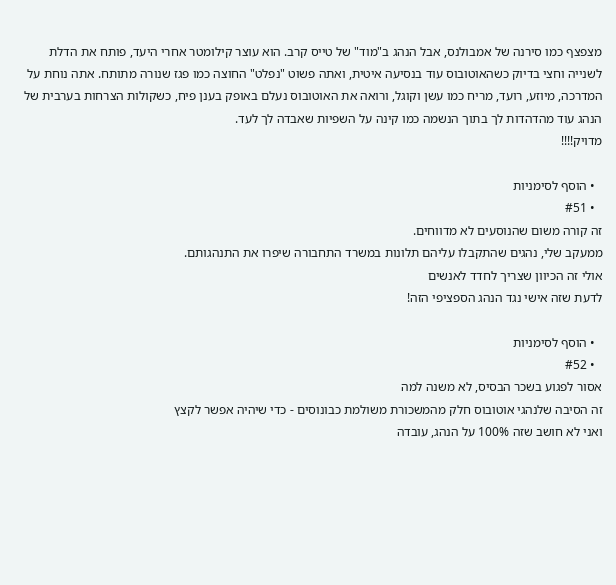מצפצף כמו סירנה של אמבולנס, אבל הנהג ב"מוד" של טייס קרב. הוא עוצר קילומטר אחרי היעד, פותח את הדלת לשנייה וחצי בדיוק כשהאוטובוס עוד בנסיעה איטית, ואתה פשוט "נפלט" החוצה כמו פגז שנורה מתותח. אתה נוחת על המדרכה, מיוזע, רועד, מריח כמו עשן וקוגל, ורואה את האוטובוס נעלם באופק בענן פיח, כשקולות הצרחות בערבית של הנהג עוד מהדהדות לך בתוך הנשמה כמו קינה על השפיות שאבדה לך לעד.
מדויק!!!!

  • הוסף לסימניות
  • #51
זה קורה משום שהנוסעים לא מדווחים.
ממעקב שלי, נהגים שהתקבלו עליהם תלונות במשרד התחבורה שיפרו את התנהגותם.
אולי זה הכיוון שצריך לחדד לאנשים
לדעת שזה אישי נגד הנהג הספציפי הזה!

  • הוסף לסימניות
  • #52
אסור לפגוע בשכר הבסיס, לא משנה למה
זה הסיבה שלנהגי אוטובוס חלק מהמשכורת משולמת כבונוסים - כדי שיהיה אפשר לקצץ
ואני לא חושב שזה 100% על הנהג, עובדה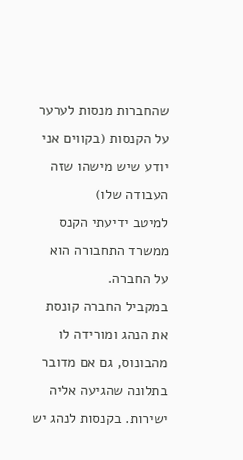שהחברות מנסות לערער על הקנסות (בקווים אני יודע שיש מישהו שזה העבודה שלו)
למיטב ידיעתי הקנס ממשרד התחבורה הוא על החברה.
במקביל החברה קונסת את הנהג ומורידה לו מהבונוס, גם אם מדובר בתלונה שהגיעה אליה ישירות. בקנסות לנהג יש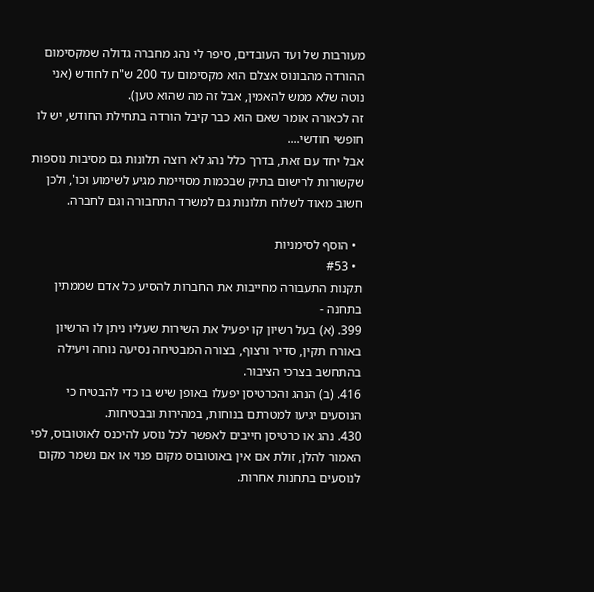מעורבות של ועד העובדים, סיפר לי נהג מחברה גדולה שמקסימום ההורדה מהבונוס אצלם הוא מקסימום עד 200 ש"ח לחודש (אני נוטה שלא ממש להאמין, אבל זה מה שהוא טען).
זה לכאורה אומר שאם הוא כבר קיבל הורדה בתחילת החודש, יש לו חופשי חודשי....
אבל יחד עם זאת, בדרך כלל נהג לא רוצה תלונות גם מסיבות נוספות שקשורות לרישום בתיק שבכמות מסויימת מגיע לשימוע וכו', ולכן חשוב מאוד לשלוח תלונות גם למשרד התחבורה וגם לחברה.

  • הוסף לסימניות
  • #53
תקנות התעבורה מחייבות את החברות להסיע כל אדם שממתין בתחנה -
399. (א) בעל רשיון קו יפעיל את השירות שעליו ניתן לו הרשיון באורח תקין, סדיר ורצוף, בצורה המבטיחה נסיעה נוחה ויעילה בהתחשב בצרכי הציבור.
416. (ב) הנהג והכרטיסן יפעלו באופן שיש בו כדי להבטיח כי הנוסעים יגיעו למטרתם בנוחות, במהירות ובבטיחות.
430. נהג או כרטיסן חייבים לאפשר לכל נוסע להיכנס לאוטובוס, לפי האמור להלן, זולת אם אין באוטובוס מקום פנוי או אם נשמר מקום לנוסעים בתחנות אחרות.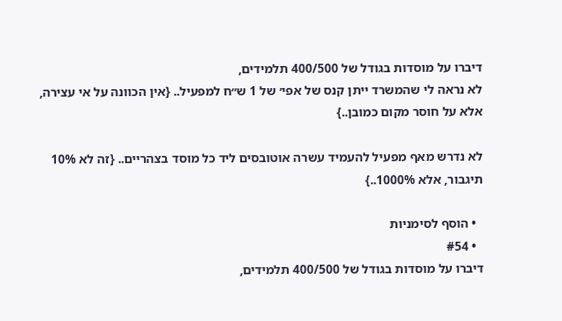דיברו על מוסדות בגודל של 400/500 תלמידים,
לא נראה לי שהמשרד ייתן קנס של אפי׳ של 1 ש״ח למפעיל.. {אין הכוונה על אי עצירה, אלא על חוסר מקום כמובן..}

לא נדרש מאף מפעיל להעמיד עשרה אוטובסים ליד כל מוסד בצהריים.. {זה לא 10% תיגבור, אלא 1000%..}

  • הוסף לסימניות
  • #54
דיברו על מוסדות בגודל של 400/500 תלמידים,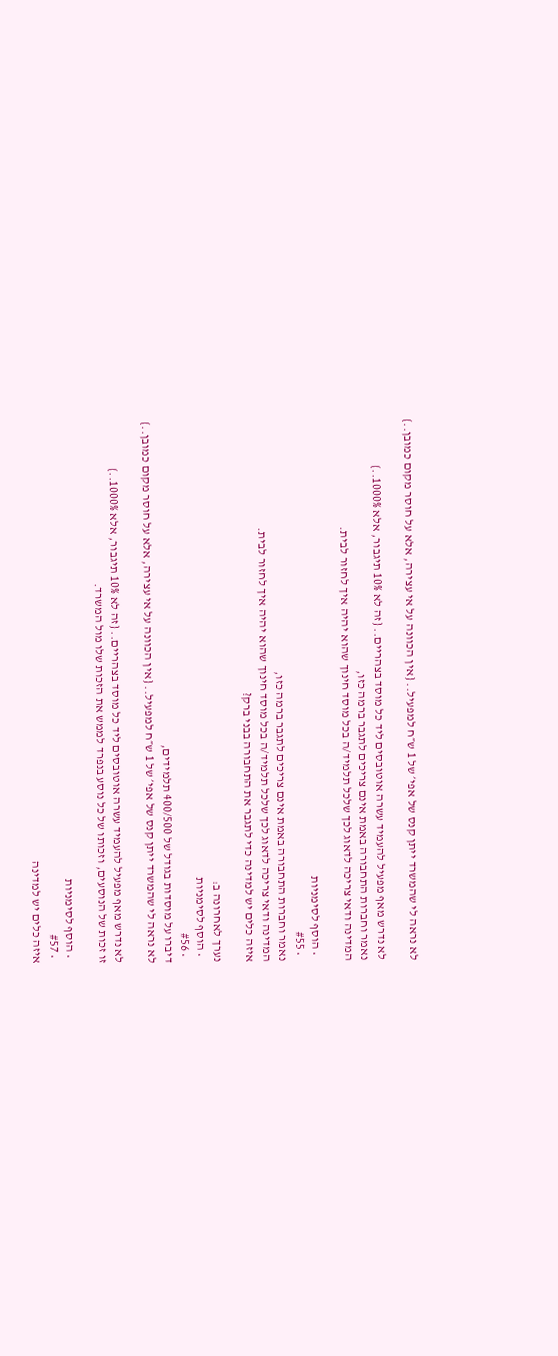לא נראה לי שהמשרד ייתן קנס של אפי׳ של 1 ש״ח למפעיל.. {אין הכוונה על אי עצירה, אלא על חוסר מקום כמובן..}

לא נדרש מאף מפעיל להעמיד עשרה אוטובסים ליד כל מוסד בצהריים.. {זה לא 10% תיגבור, אלא 1000%..}
נאמר וחברות התחבורה באמת אינם צריכים לתגבר ברמה כזו,
המדינה ודאי צריכה לדאוג לכך שלכל תלמיד/ה בכל מוסד חינוך שהוא יהיה איך לחזור לבית.

  • הוסף לסימניות
  • #55
נאמר וחברות התחבורה באמת אינם צריכים לתגבר ברמה כזו,
המדינה ודאי צריכה לדאוג לכך שלכל תלמיד/ה בכל מוסד חינוך שהוא יהיה איך לחזור לבית.
איזה כלים יש למדינה כדי לתגבר את התחבורה בבני ברק?

נערך לאחרונה ב:
  • הוסף לסימניות
  • #56
דיברו על מוסדות בגודל של 400/500 תלמידים,
לא נראה לי שהמשרד ייתן קנס של אפי׳ של 1 ש״ח למפעיל.. {אין הכוונה על אי עצירה, אלא על חוסר מקום כמובן..}

לא נדרש מאף מפעיל להעמיד עשרה אוטובסים ליד כל מוסד בצהריים.. {זה לא 10% תיגבור, אלא 1000%..}
זו זכות של הנוסעים, וזכותו של כל נוסע בנפרד לממש את הזכות שלו מול המשרד.

  • הוסף לסימניות
  • #57
איזה כלים יש למדינה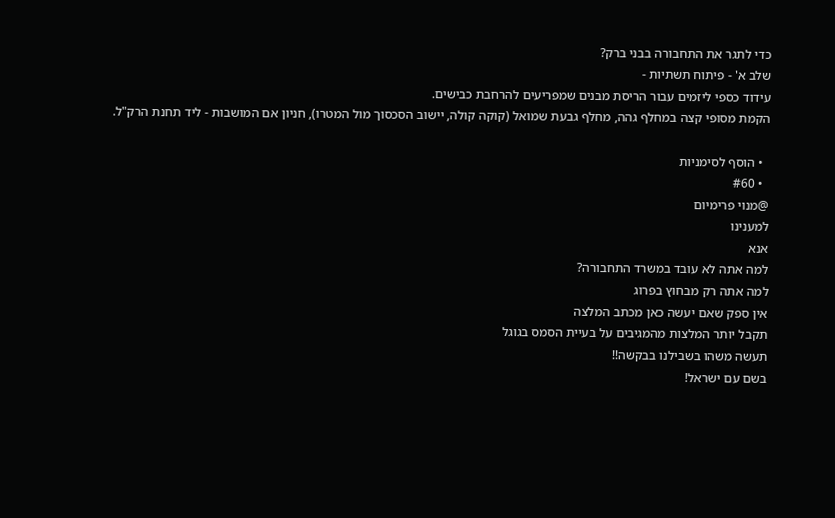כדי לתגר את התחבורה בבני ברק?
שלב א' - פיתוח תשתיות -
עידוד כספי ליזמים עבור הריסת מבנים שמפריעים להרחבת כבישים.
הקמת מסופי קצה במחלף גהה, מחלף גבעת שמואל (קוקה קולה, יישוב הסכסוך מול המטרו), חניון אם המושבות - ליד תחנת הרק"ל.

  • הוסף לסימניות
  • #60
@מנוי פרימיום
למענינו
אנא
למה אתה לא עובד במשרד התחבורה?
למה אתה רק מבחוץ בפרוג
אין ספק שאם יעשה כאן מכתב המלצה
תקבל יותר המלצות מהמגיבים על בעיית הסמס בגוגל
תעשה משהו בשבילנו בבקשה!!
בשם עם ישראל!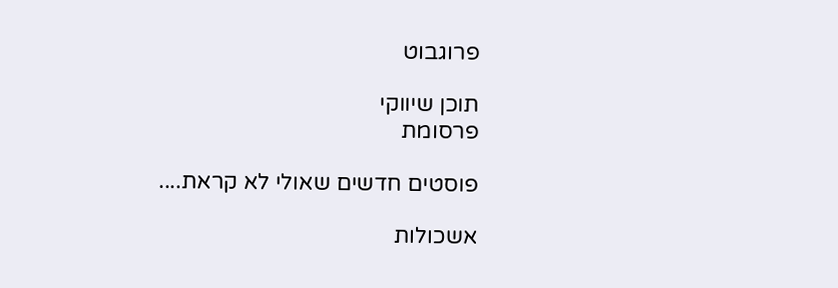פרוגבוט

תוכן שיווקי
פרסומת

פוסטים חדשים שאולי לא קראת....

אשכולות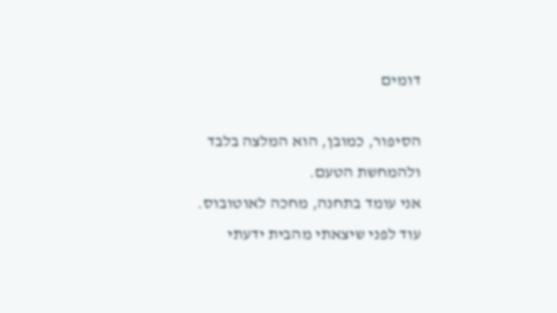דומים

הסיפור, כמובן, הוא המלצה בלבד ולהמחשת הטעם.
אני עומד בתחנה, מחכה לאוטובוס. עוד לפני שיצאתי מהבית ידעתי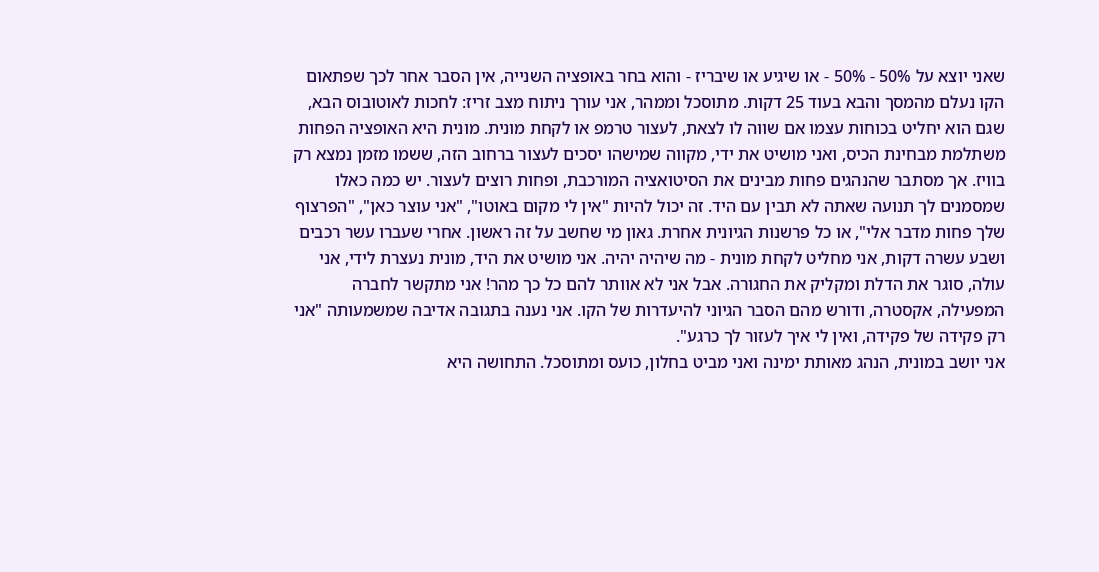שאני יוצא על 50% - 50% - או שיגיע או שיבריז - והוא בחר באופציה השנייה, אין הסבר אחר לכך שפתאום הקו נעלם מהמסך והבא בעוד 25 דקות. מתוסכל וממהר, אני עורך ניתוח מצב זריז: לחכות לאוטובוס הבא, שגם הוא יחליט בכוחות עצמו אם שווה לו לצאת, לעצור טרמפ או לקחת מונית. מונית היא האופציה הפחות משתלמת מבחינת הכיס, ואני מושיט את ידי, מקווה שמישהו יסכים לעצור ברחוב הזה, ששמו מזמן נמצא רק בוויז. אך מסתבר שהנהגים פחות מבינים את הסיטואציה המורכבת, ופחות רוצים לעצור. יש כמה כאלו שמסמנים לך תנועה שאתה לא תבין עם היד. זה יכול להיות "אין לי מקום באוטו", "אני עוצר כאן", "הפרצוף שלך פחות מדבר אלי", או כל פרשנות הגיונית אחרת. גאון מי שחשב על זה ראשון. אחרי שעברו עשר רכבים ושבע עשרה דקות, אני מחליט לקחת מונית - מה שיהיה יהיה. אני מושיט את היד, מונית נעצרת לידי, אני עולה, סוגר את הדלת ומקליק את החגורה. אבל אני לא אוותר להם כל כך מהר! אני מתקשר לחברה המפעילה, אקסטרה, ודורש מהם הסבר הגיוני להיעדרות של הקו. אני נענה בתגובה אדיבה שמשמעותה "אני רק פקידה של פקידה, ואין לי איך לעזור לך כרגע".
אני יושב במונית, הנהג מאותת ימינה ואני מביט בחלון, כועס ומתוסכל. התחושה היא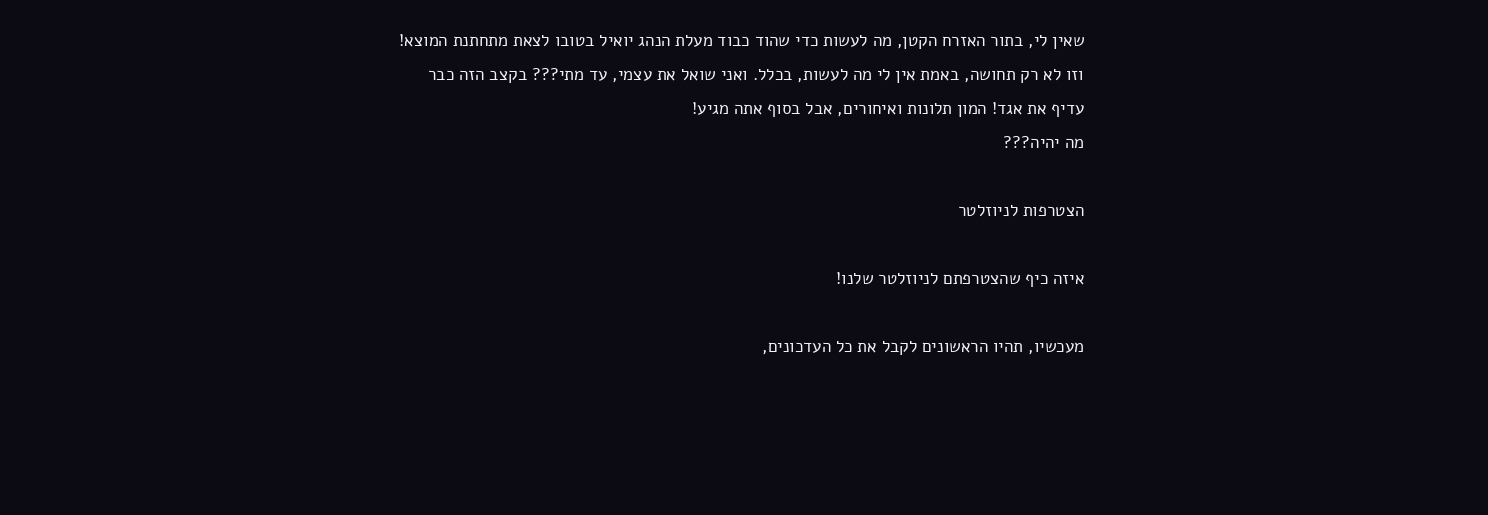שאין לי, בתור האזרח הקטן, מה לעשות כדי שהוד כבוד מעלת הנהג יואיל בטובו לצאת מתחתנת המוצא! וזו לא רק תחושה, באמת אין לי מה לעשות, בכלל. ואני שואל את עצמי, עד מתי??? בקצב הזה כבר עדיף את אגד! המון תלונות ואיחורים, אבל בסוף אתה מגיע!
מה יהיה???

הצטרפות לניוזלטר

איזה כיף שהצטרפתם לניוזלטר שלנו!

מעכשיו, תהיו הראשונים לקבל את כל העדכונים,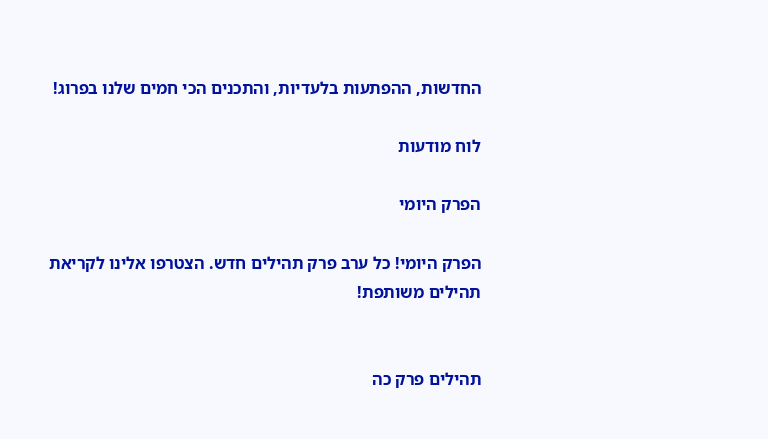החדשות, ההפתעות בלעדיות, והתכנים הכי חמים שלנו בפרוג!

לוח מודעות

הפרק היומי

הפרק היומי! כל ערב פרק תהילים חדש. הצטרפו אלינו לקריאת תהילים משותפת!


תהילים פרק כה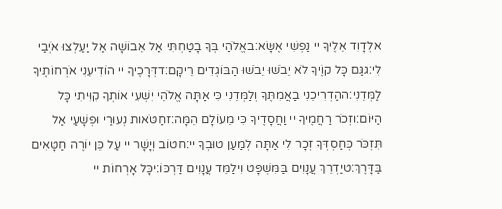אלְדָוִד אֵלֶיךָ יי נַפְשִׁי אֶשָּׂא:באֱלֹהַי בְּךָ בָטַחְתִּי אַל אֵבוֹשָׁה אַל יַעַלְצוּ אֹיְבַי לִי:גגַּם כָּל קוֶֹיךָ לֹא יֵבֹשׁוּ יֵבֹשׁוּ הַבּוֹגְדִים רֵיקָם:דדְּרָכֶיךָ יי הוֹדִיעֵנִי אֹרְחוֹתֶיךָ לַמְּדֵנִי:ההַדְרִיכֵנִי בַאֲמִתֶּךָ וְלַמְּדֵנִי כִּי אַתָּה אֱלֹהֵי יִשְׁעִי אוֹתְךָ קִוִּיתִי כָּל הַיּוֹם:וזְכֹר רַחֲמֶיךָ יי וַחֲסָדֶיךָ כִּי מֵעוֹלָם הֵמָּה:זחַטֹּאות נְעוּרַי וּפְשָׁעַי אַל תִּזְכֹּר כְּחַסְדְּךָ זְכָר לִי אַתָּה לְמַעַן טוּבְךָ יי:חטוֹב וְיָשָׁר יי עַל כֵּן יוֹרֶה חַטָּאִים בַּדָּרֶךְ:טיַדְרֵךְ עֲנָוִים בַּמִּשְׁפָּט וִילַמֵּד עֲנָוִים דַּרְכּוֹ:יכָּל אָרְחוֹת יי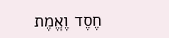חֶסֶד וֶאֱמֶת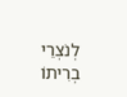לְנֹצְרֵי בְרִיתוֹ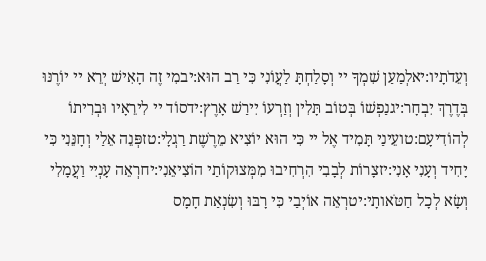וְעֵדֹתָיו:יאלְמַעַן שִׁמְךָ יי וְסָלַחְתָּ לַעֲוֹנִי כִּי רַב הוּא:יבמִי זֶה הָאִישׁ יְרֵא יי יוֹרֶנּוּ בְּדֶרֶךְ יִבְחָר:יגנַפְשׁוֹ בְּטוֹב תָּלִין וְזַרְעוֹ יִירַשׁ אָרֶץ:ידסוֹד יי לִירֵאָיו וּבְרִיתוֹ לְהוֹדִיעָם:טועֵינַי תָּמִיד אֶל יי כִּי הוּא יוֹצִיא מֵרֶשֶׁת רַגְלָי:טזפְּנֵה אֵלַי וְחָנֵּנִי כִּי יָחִיד וְעָנִי אָנִי:יזצָרוֹת לְבָבִי הִרְחִיבוּ מִמְּצוּקוֹתַי הוֹצִיאֵנִי:יחרְאֵה עָנְיִי וַעֲמָלִי וְשָׂא לְכָל חַטֹּאותָי:יטרְאֵה אוֹיְבַי כִּי רָבּוּ וְשִׂנְאַת חָמָס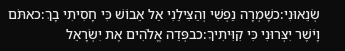שְׂנֵאוּנִי:כשָׁמְרָה נַפְשִׁי וְהַצִּילֵנִי אַל אֵבוֹשׁ כִּי חָסִיתִי בָךְ:כאתֹּם וָיֹשֶׁר יִצְּרוּנִי כִּי קִוִּיתִיךָ:כבפְּדֵה אֱלֹהִים אֶת יִשְׂרָאֵל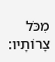מִכֹּל צָרוֹתָיו: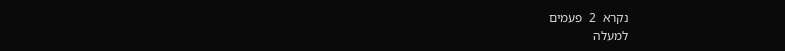נקרא  2  פעמים
למעלה